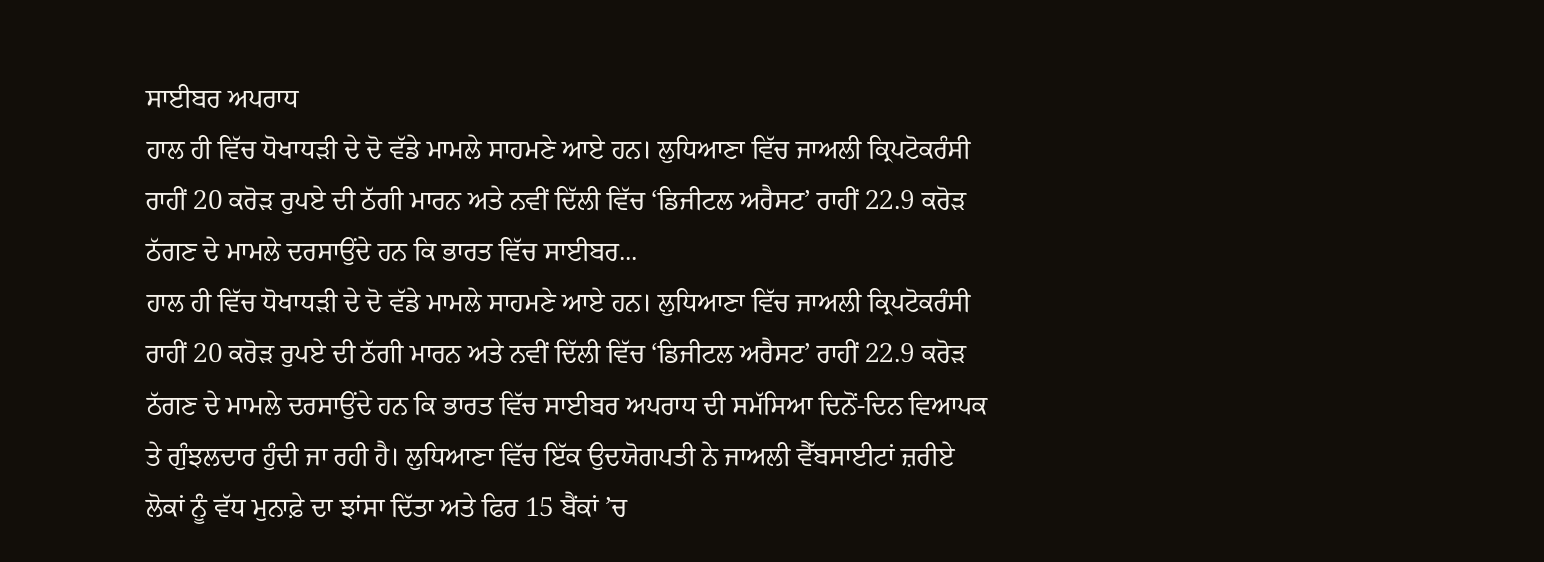ਸਾਈਬਰ ਅਪਰਾਧ
ਹਾਲ ਹੀ ਵਿੱਚ ਧੋਖਾਧੜੀ ਦੇ ਦੋ ਵੱਡੇ ਮਾਮਲੇ ਸਾਹਮਣੇ ਆਏ ਹਨ। ਲੁਧਿਆਣਾ ਵਿੱਚ ਜਾਅਲੀ ਕ੍ਰਿਪਟੋਕਰੰਸੀ ਰਾਹੀਂ 20 ਕਰੋੜ ਰੁਪਏ ਦੀ ਠੱਗੀ ਮਾਰਨ ਅਤੇ ਨਵੀਂ ਦਿੱਲੀ ਵਿੱਚ ‘ਡਿਜੀਟਲ ਅਰੈਸਟ’ ਰਾਹੀਂ 22.9 ਕਰੋੜ ਠੱਗਣ ਦੇ ਮਾਮਲੇ ਦਰਸਾਉਂਦੇ ਹਨ ਕਿ ਭਾਰਤ ਵਿੱਚ ਸਾਈਬਰ...
ਹਾਲ ਹੀ ਵਿੱਚ ਧੋਖਾਧੜੀ ਦੇ ਦੋ ਵੱਡੇ ਮਾਮਲੇ ਸਾਹਮਣੇ ਆਏ ਹਨ। ਲੁਧਿਆਣਾ ਵਿੱਚ ਜਾਅਲੀ ਕ੍ਰਿਪਟੋਕਰੰਸੀ ਰਾਹੀਂ 20 ਕਰੋੜ ਰੁਪਏ ਦੀ ਠੱਗੀ ਮਾਰਨ ਅਤੇ ਨਵੀਂ ਦਿੱਲੀ ਵਿੱਚ ‘ਡਿਜੀਟਲ ਅਰੈਸਟ’ ਰਾਹੀਂ 22.9 ਕਰੋੜ ਠੱਗਣ ਦੇ ਮਾਮਲੇ ਦਰਸਾਉਂਦੇ ਹਨ ਕਿ ਭਾਰਤ ਵਿੱਚ ਸਾਈਬਰ ਅਪਰਾਧ ਦੀ ਸਮੱਸਿਆ ਦਿਨੋਂ-ਦਿਨ ਵਿਆਪਕ ਤੇ ਗੁੰਝਲਦਾਰ ਹੁੰਦੀ ਜਾ ਰਹੀ ਹੈ। ਲੁਧਿਆਣਾ ਵਿੱਚ ਇੱਕ ਉਦਯੋਗਪਤੀ ਨੇ ਜਾਅਲੀ ਵੈੱਬਸਾਈਟਾਂ ਜ਼ਰੀਏ ਲੋਕਾਂ ਨੂੰ ਵੱਧ ਮੁਨਾਫ਼ੇ ਦਾ ਝਾਂਸਾ ਦਿੱਤਾ ਅਤੇ ਫਿਰ 15 ਬੈਂਕਾਂ ’ਚ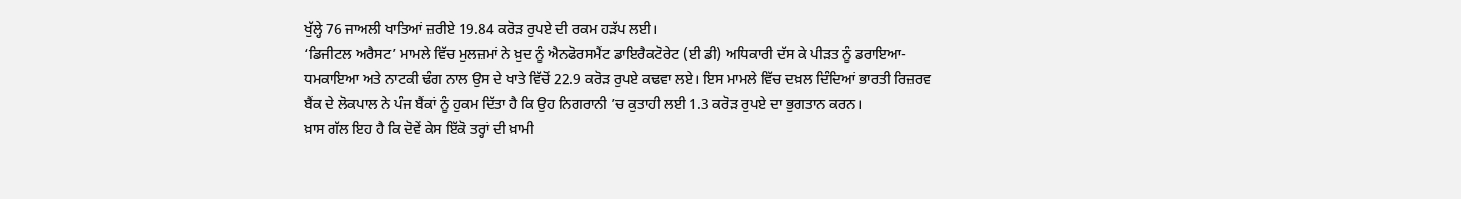ਖੁੱਲ੍ਹੇ 76 ਜਾਅਲੀ ਖਾਤਿਆਂ ਜ਼ਰੀਏ 19.84 ਕਰੋੜ ਰੁਪਏ ਦੀ ਰਕਮ ਹੜੱਪ ਲਈ।
‘ਡਿਜੀਟਲ ਅਰੈਸਟ’ ਮਾਮਲੇ ਵਿੱਚ ਮੁਲਜ਼ਮਾਂ ਨੇ ਖ਼ੁਦ ਨੂੰ ਐਨਫੋਰਸਮੈਂਟ ਡਾਇਰੈਕਟੋਰੇਟ (ਈ ਡੀ) ਅਧਿਕਾਰੀ ਦੱਸ ਕੇ ਪੀੜਤ ਨੂੰ ਡਰਾਇਆ-ਧਮਕਾਇਆ ਅਤੇ ਨਾਟਕੀ ਢੰਗ ਨਾਲ ਉਸ ਦੇ ਖਾਤੇ ਵਿੱਚੋਂ 22.9 ਕਰੋੜ ਰੁਪਏ ਕਢਵਾ ਲਏ। ਇਸ ਮਾਮਲੇ ਵਿੱਚ ਦਖ਼ਲ ਦਿੰਦਿਆਂ ਭਾਰਤੀ ਰਿਜ਼ਰਵ ਬੈਂਕ ਦੇ ਲੋਕਪਾਲ ਨੇ ਪੰਜ ਬੈਂਕਾਂ ਨੂੰ ਹੁਕਮ ਦਿੱਤਾ ਹੈ ਕਿ ਉਹ ਨਿਗਰਾਨੀ ’ਚ ਕੁਤਾਹੀ ਲਈ 1.3 ਕਰੋੜ ਰੁਪਏ ਦਾ ਭੁਗਤਾਨ ਕਰਨ।
ਖ਼ਾਸ ਗੱਲ ਇਹ ਹੈ ਕਿ ਦੋਵੇਂ ਕੇਸ ਇੱਕੋ ਤਰ੍ਹਾਂ ਦੀ ਖ਼ਾਮੀ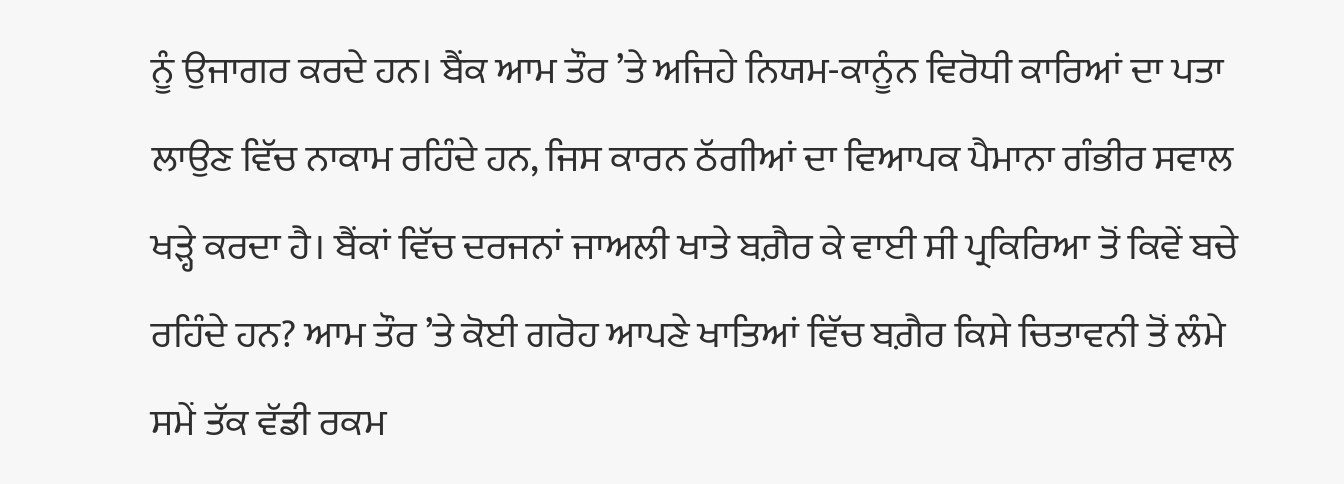ਨੂੰ ਉਜਾਗਰ ਕਰਦੇ ਹਨ। ਬੈਂਕ ਆਮ ਤੌਰ ’ਤੇ ਅਜਿਹੇ ਨਿਯਮ-ਕਾਨੂੰਨ ਵਿਰੋਧੀ ਕਾਰਿਆਂ ਦਾ ਪਤਾ ਲਾਉਣ ਵਿੱਚ ਨਾਕਾਮ ਰਹਿੰਦੇ ਹਨ, ਜਿਸ ਕਾਰਨ ਠੱਗੀਆਂ ਦਾ ਵਿਆਪਕ ਪੈਮਾਨਾ ਗੰਭੀਰ ਸਵਾਲ ਖੜ੍ਹੇ ਕਰਦਾ ਹੈ। ਬੈਂਕਾਂ ਵਿੱਚ ਦਰਜਨਾਂ ਜਾਅਲੀ ਖਾਤੇ ਬਗ਼ੈਰ ਕੇ ਵਾਈ ਸੀ ਪ੍ਰਕਿਰਿਆ ਤੋਂ ਕਿਵੇਂ ਬਚੇ ਰਹਿੰਦੇ ਹਨ? ਆਮ ਤੌਰ ’ਤੇ ਕੋਈ ਗਰੋਹ ਆਪਣੇ ਖਾਤਿਆਂ ਵਿੱਚ ਬਗ਼ੈਰ ਕਿਸੇ ਚਿਤਾਵਨੀ ਤੋਂ ਲੰਮੇ ਸਮੇਂ ਤੱਕ ਵੱਡੀ ਰਕਮ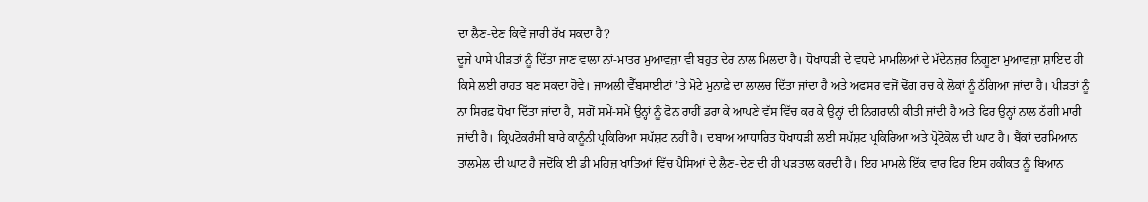ਦਾ ਲੈਣ-ਦੇਣ ਕਿਵੇਂ ਜਾਰੀ ਰੱਖ ਸਕਦਾ ਹੈ?
ਦੂਜੇ ਪਾਸੇ ਪੀੜਤਾਂ ਨੂੰ ਦਿੱਤਾ ਜਾਣ ਵਾਲਾ ਨਾਂ-ਮਾਤਰ ਮੁਆਵਜ਼ਾ ਵੀ ਬਹੁਤ ਦੇਰ ਨਾਲ ਮਿਲਦਾ ਹੈ। ਧੋਖਾਧੜੀ ਦੇ ਵਧਦੇ ਮਾਮਲਿਆਂ ਦੇ ਮੱਦੇਨਜ਼ਰ ਨਿਗੂਣਾ ਮੁਆਵਜ਼ਾ ਸ਼ਾਇਦ ਹੀ ਕਿਸੇ ਲਈ ਰਾਹਤ ਬਣ ਸਕਦਾ ਹੋਵੇ। ਜਾਅਲੀ ਵੈੱਬਸਾਈਟਾਂ ’ਤੇ ਮੋਟੇ ਮੁਨਾਫ਼ੇ ਦਾ ਲਾਲਚ ਦਿੱਤਾ ਜਾਂਦਾ ਹੈ ਅਤੇ ਅਫਸਰ ਵਜੋਂ ਢੋਂਗ ਰਚ ਕੇ ਲੋਕਾਂ ਨੂੰ ਠੱਗਿਆ ਜਾਂਦਾ ਹੈ। ਪੀੜਤਾਂ ਨੂੰ ਨਾ ਸਿਰਫ਼ ਧੋਖਾ ਦਿੱਤਾ ਜਾਂਦਾ ਹੈ, ਸਗੋਂ ਸਮੇਂ-ਸਮੇਂ ਉਨ੍ਹਾਂ ਨੂੰ ਫੋਨ ਰਾਹੀਂ ਡਰਾ ਕੇ ਆਪਣੇ ਵੱਸ ਵਿੱਚ ਕਰ ਕੇ ਉਨ੍ਹਾਂ ਦੀ ਨਿਗਰਾਨੀ ਕੀਤੀ ਜਾਂਦੀ ਹੈ ਅਤੇ ਫਿਰ ਉਨ੍ਹਾਂ ਨਾਲ ਠੱਗੀ ਮਾਰੀ ਜਾਂਦੀ ਹੈ। ਕ੍ਰਿਪਟੋਕਰੰਸੀ ਬਾਰੇ ਕਾਨੂੰਨੀ ਪ੍ਰਕਿਰਿਆ ਸਪੱਸ਼ਟ ਨਹੀਂ ਹੈ। ਦਬਾਅ ਆਧਾਰਿਤ ਧੋਖਾਧੜੀ ਲਈ ਸਪੱਸ਼ਟ ਪ੍ਰਕਿਰਿਆ ਅਤੇ ਪ੍ਰੋਟੋਕੋਲ ਦੀ ਘਾਟ ਹੈ। ਬੈਂਕਾਂ ਦਰਮਿਆਨ ਤਾਲਮੇਲ ਦੀ ਘਾਟ ਹੈ ਜਦੋਂਕਿ ਈ ਡੀ ਮਹਿਜ਼ ਖਾਤਿਆਂ ਵਿੱਚ ਪੈਸਿਆਂ ਦੇ ਲੈਣ-ਦੇਣ ਦੀ ਹੀ ਪੜਤਾਲ ਕਰਦੀ ਹੈ। ਇਹ ਮਾਮਲੇ ਇੱਕ ਵਾਰ ਫਿਰ ਇਸ ਹਕੀਕਤ ਨੂੰ ਬਿਆਨ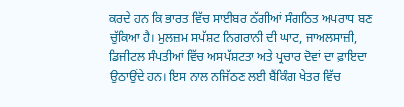ਕਰਦੇ ਹਨ ਕਿ ਭਾਰਤ ਵਿੱਚ ਸਾਈਬਰ ਠੱਗੀਆਂ ਸੰਗਠਿਤ ਅਪਰਾਧ ਬਣ ਚੁੱਕਿਆ ਹੈ। ਮੁਲਜ਼ਮ ਸਪੱਸ਼ਟ ਨਿਗਰਾਨੀ ਦੀ ਘਾਟ, ਜਾਅਲਸਾਜ਼ੀ, ਡਿਜੀਟਲ ਸੰਪਤੀਆਂ ਵਿੱਚ ਅਸਪੱਸ਼ਟਤਾ ਅਤੇ ਪ੍ਰਚਾਰ ਦੋਵਾਂ ਦਾ ਫ਼ਾਇਦਾ ਉਠਾਉਂਦੇ ਹਨ। ਇਸ ਨਾਲ ਨਜਿੱਠਣ ਲਈ ਬੈਂਕਿੰਗ ਖੇਤਰ ਵਿੱਚ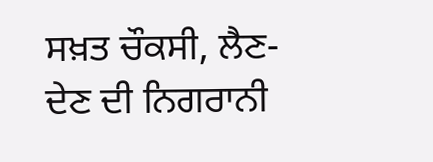ਸਖ਼ਤ ਚੌਕਸੀ, ਲੈਣ-ਦੇਣ ਦੀ ਨਿਗਰਾਨੀ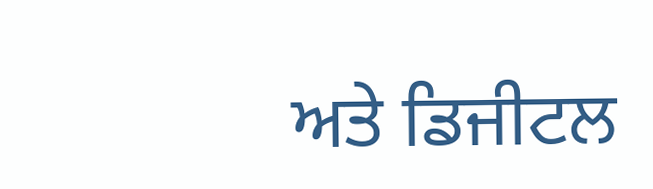ਅਤੇ ਡਿਜੀਟਲ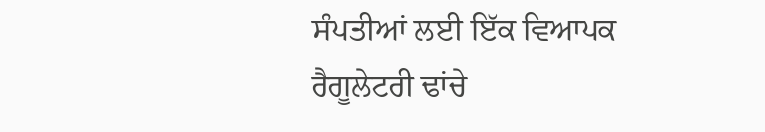ਸੰਪਤੀਆਂ ਲਈ ਇੱਕ ਵਿਆਪਕ ਰੈਗੂਲੇਟਰੀ ਢਾਂਚੇ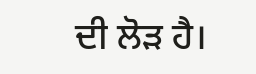ਦੀ ਲੋੜ ਹੈ।